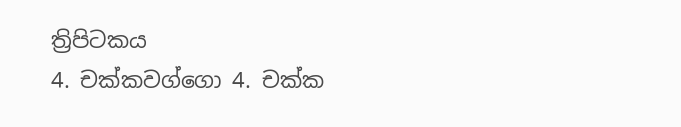ත්‍රිපිටකය
4. චක්කවග්ගො 4. චක්ක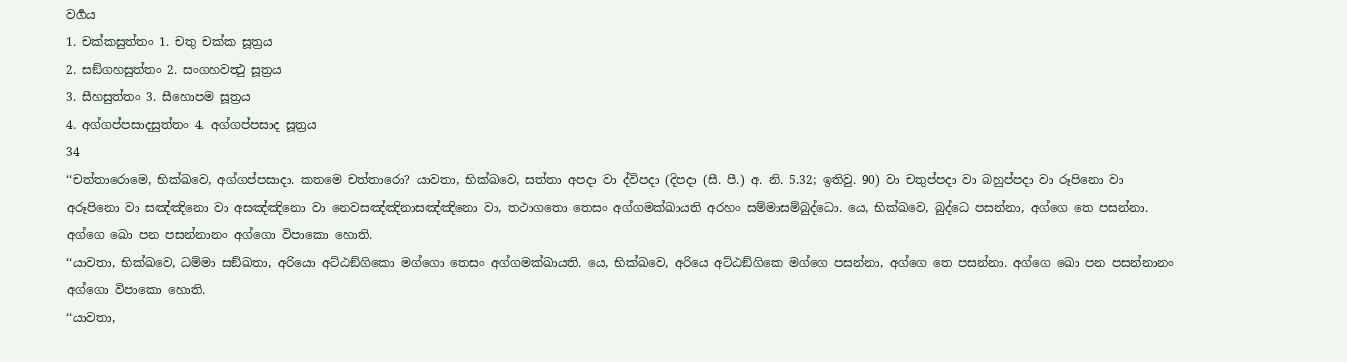වර්‍ගය
1. චක්කසුත්තං 1. චතු චක්ක සූත්‍රය
2. සඞ්ගහසුත්තං 2. සංගහවත්‍ථු සූත්‍රය
3. සීහසුත්තං 3. සීහොපම සූත්‍රය
4. අග්ගප්පසාදසුත්තං 4. අග්ගප්පසාද සූත්‍රය
34
‘‘චත්තාරොමෙ, භික්ඛවෙ, අග්ගප්පසාදා. කතමෙ චත්තාරො? යාවතා, භික්ඛවෙ, සත්තා අපදා වා ද්විපදා (දිපදා (සී. පී.) අ. නි. 5.32; ඉතිවු. 90) වා චතුප්පදා වා බහුප්පදා වා රූපිනො වා අරූපිනො වා සඤ්ඤිනො වා අසඤ්ඤිනො වා නෙවසඤ්ඤිනාසඤ්ඤිනො වා, තථාගතො තෙසං අග්ගමක්ඛායති අරහං සම්මාසම්බුද්ධො. යෙ, භික්ඛවෙ, බුද්ධෙ පසන්නා, අග්ගෙ තෙ පසන්නා. අග්ගෙ ඛො පන පසන්නානං අග්ගො විපාකො හොති.
‘‘යාවතා, භික්ඛවෙ, ධම්මා සඞ්ඛතා, අරියො අට්ඨඞ්ගිකො මග්ගො තෙසං අග්ගමක්ඛායති. යෙ, භික්ඛවෙ, අරියෙ අට්ඨඞ්ගිකෙ මග්ගෙ පසන්නා, අග්ගෙ තෙ පසන්නා. අග්ගෙ ඛො පන පසන්නානං අග්ගො විපාකො හොති.
‘‘යාවතා,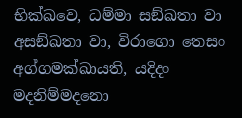භික්ඛවෙ, ධම්මා සඞ්ඛතා වා අසඞ්ඛතා වා, විරාගො තෙසං අග්ගමක්ඛායති, යදිදං මදනිම්මදනො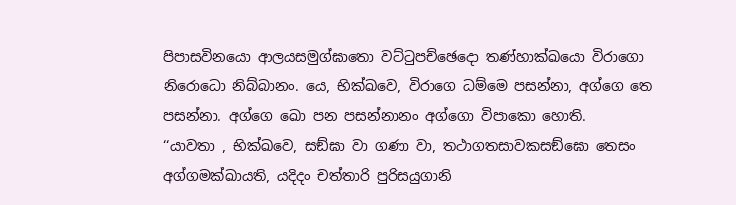පිපාසවිනයො ආලයසමුග්ඝාතො වට්ටුපච්ඡෙදො තණ්හාක්ඛයො විරාගො නිරොධො නිබ්බානං. යෙ, භික්ඛවෙ, විරාගෙ ධම්මෙ පසන්නා, අග්ගෙ තෙ පසන්නා. අග්ගෙ ඛො පන පසන්නානං අග්ගො විපාකො හොති.
‘‘යාවතා , භික්ඛවෙ, සඞ්ඝා වා ගණා වා, තථාගතසාවකසඞ්ඝො තෙසං අග්ගමක්ඛායති, යදිදං චත්තාරි පුරිසයුගානි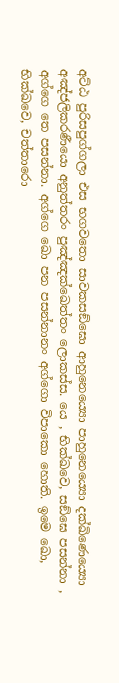අට්ඨ පුරිසපුග්ගලා එස භගවතො සාවකසඞ්ඝො ආහුනෙය්‍යො පාහුනෙය්‍යො දක්ඛිණෙය්‍යො අඤ්ජලිකරණීයො අනුත්තරං පුඤ්ඤක්ඛෙත්තං ලොකස්ස. යෙ , භික්ඛවෙ, සඞ්ඝෙ පසන්නා , අග්ගෙ තෙ පසන්නා. අග්ගෙ ඛො පන පසන්නානං අග්ගො විපාකො හොති. ඉමෙ ඛො, භික්ඛවෙ, චත්තාරො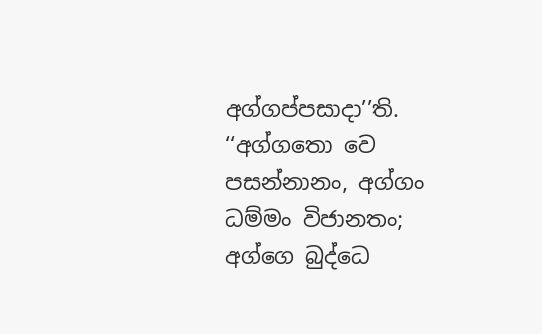අග්ගප්පසාදා’’ති.
‘‘අග්ගතො වෙ පසන්නානං, අග්ගං ධම්මං විජානතං;
අග්ගෙ බුද්ධෙ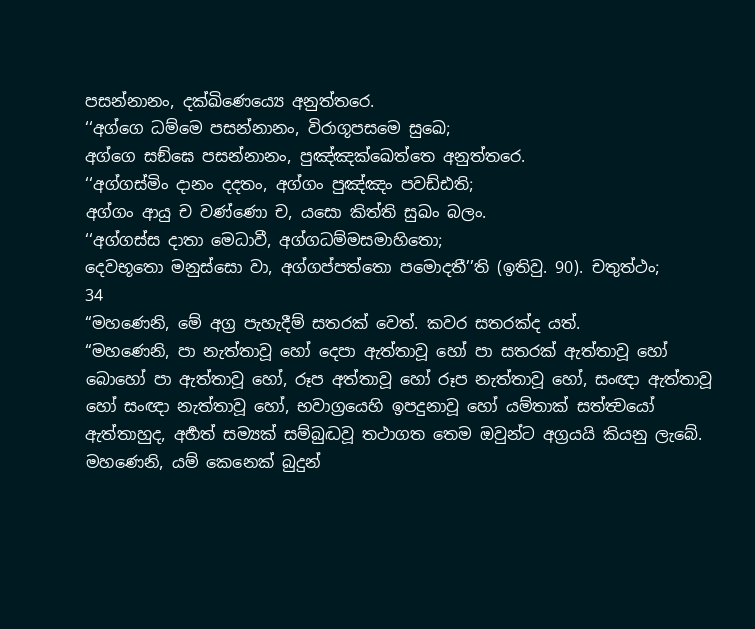පසන්නානං, දක්ඛිණෙය්‍යෙ අනුත්තරෙ.
‘‘අග්ගෙ ධම්මෙ පසන්නානං, විරාගූපසමෙ සුඛෙ;
අග්ගෙ සඞ්ඝෙ පසන්නානං, පුඤ්ඤක්ඛෙත්තෙ අනුත්තරෙ.
‘‘අග්ගස්මිං දානං දදතං, අග්ගං පුඤ්ඤං පවඩ්ඪති;
අග්ගං ආයු ච වණ්ණො ච, යසො කිත්ති සුඛං බලං.
‘‘අග්ගස්ස දාතා මෙධාවී, අග්ගධම්මසමාහිතො;
දෙවභූතො මනුස්සො වා, අග්ගප්පත්තො පමොදතී’’ති (ඉතිවු. 90). චතුත්ථං;
34
“මහණෙනි, මේ අග්‍ර පැහැදීම් සතරක් වෙත්. කවර සතරක්ද යත්.
“මහණෙනි, පා නැත්තාවූ හෝ දෙපා ඇත්තාවූ හෝ පා සතරක් ඇත්තාවූ හෝ බොහෝ පා ඇත්තාවූ හෝ, රූප අත්තාවූ හෝ රූප නැත්තාවූ හෝ, සංඥා ඇත්තාවූ හෝ සංඥා නැත්තාවූ හෝ, භවාග්‍රයෙහි ඉපදුනාවූ හෝ යම්තාක් සත්ත්‍වයෝ ඇත්තාහුද, අර්‍හත් සම්‍යක් සම්බුද්‍ධවූ තථාගත තෙම ඔවුන්ට අග්‍රයයි කියනු ලැබේ. මහණෙනි, යම් කෙනෙක් බුදුන්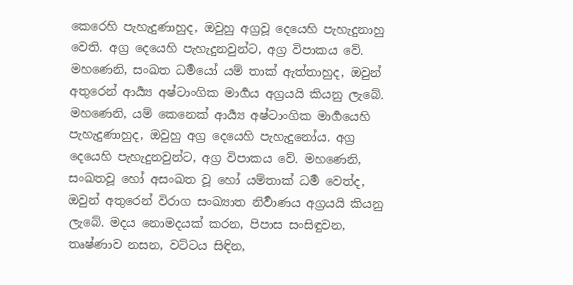කෙරෙහි පැහැදුණාහුද, ඔවුහු අග්‍රවූ දෙයෙහි පැහැදුනාහු වෙති. අග්‍ර දෙයෙහි පැහැදුනවුන්ට, අග්‍ර විපාකය වේ. මහණෙනි, සංඛත ධර්‍මයෝ යම් තාක් ඇත්තාහුද, ඔවුන් අතුරෙන් ආර්‍ය්‍ය අෂ්ටාංගික මාර්‍ගය අග්‍රයයි කියනු ලැබේ. මහණෙනි, යම් කෙනෙක් ආර්‍ය්‍ය අෂ්ටාංගික මාර්‍ගයෙහි පැහැදුණාහුද, ඔවුහු අග්‍ර දෙයෙහි පැහැදුනෝය. අග්‍ර දෙයෙහි පැහැදුනවුන්ට, අග්‍ර විපාකය වේ. මහණෙනි, සංඛතවූ හෝ අසංඛත වූ හෝ යම්තාක් ධර්‍ම වෙත්ද, ඔවුන් අතුරෙන් විරාග සංඛ්‍යාත නිර්‍වාණය අග්‍රයයි කියනු ලැබේ. මදය නොමදයක් කරන, පිපාස සංසිඳුවන, තෘෂ්ණාව නසන, වට්ටය සිඳින,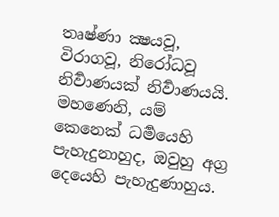තෘෂ්ණා ක්‍ෂයවූ, විරාගවූ, නිරෝධවූ නිර්‍වාණයක් නිර්‍වාණයයි. මහණෙනි, යම් කෙනෙක් ධර්‍මයෙහි පැහැදුනාහුද, ඔවුහු අග්‍ර දෙයෙහි පැහැදුණාහුය.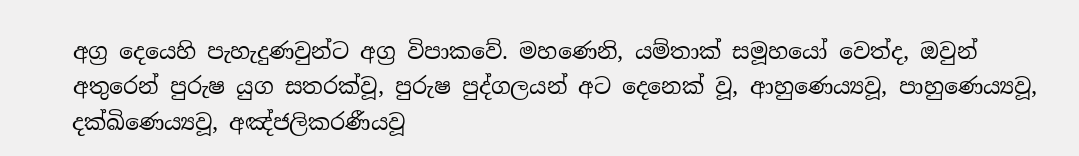අග්‍ර දෙයෙහි පැහැදුණවුන්ට අග්‍ර විපාකවේ. මහණෙනි, යම්තාක් සමූහයෝ වෙත්ද, ඔවුන් අතුරෙන් පුරුෂ යුග සතරක්වූ, පුරුෂ පුද්ගලයන් අට දෙනෙක් වූ, ආහුණෙය්‍යවූ, පාහුණෙය්‍යවූ, දක්ඛිණෙය්‍යවූ, අඤ්ජලිකරණීයවූ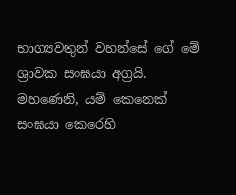භාග්‍යවතුන් වහන්සේ ගේ මේ ශ්‍රාවක සංඝයා අග්‍රයි. මහණෙනි, යම් කෙනෙක් සංඝයා කෙරෙහි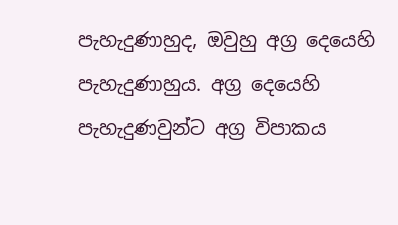පැහැදුණාහුද, ඔවුහු අග්‍ර දෙයෙහි පැහැදුණාහුය. අග්‍ර දෙයෙහි පැහැදුණවුන්ට අග්‍ර විපාකය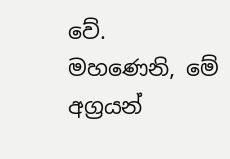වේ. මහණෙනි, මේ අග්‍රයන්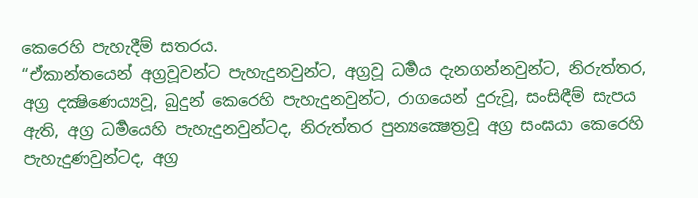කෙරෙහි පැහැදීම් සතරය.
“ඒකාන්තයෙන් අග්‍රවූවන්ට පැහැදුනවුන්ට, අග්‍රවූ ධර්‍මය දැනගන්නවුන්ට, නිරුත්තර, අග්‍ර දක්‍ෂිණෙය්‍යවූ, බුදුන් කෙරෙහි පැහැදුනවුන්ට, රාගයෙන් දුරුවූ, සංසිඳීම් සැපය ඇති, අග්‍ර ධර්‍මයෙහි පැහැදුනවුන්ටද, නිරුත්තර පුන්‍යක්‍ෂෙත්‍රවූ අග්‍ර සංඝයා කෙරෙහි පැහැදුණවුන්ටද, අග්‍ර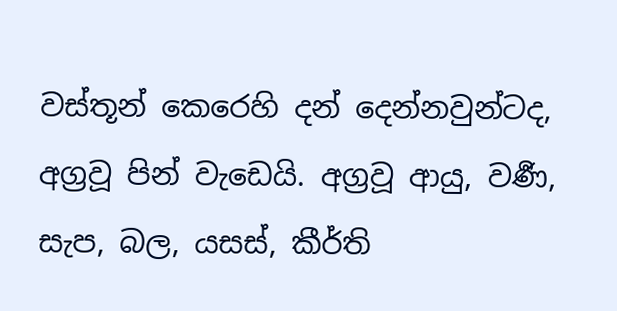වස්තූන් කෙරෙහි දන් දෙන්නවුන්ටද, අග්‍රවූ පින් වැඩෙයි. අග්‍රවූ ආයු, වර්‍ණ, සැප, බල, යසස්, කීර්ති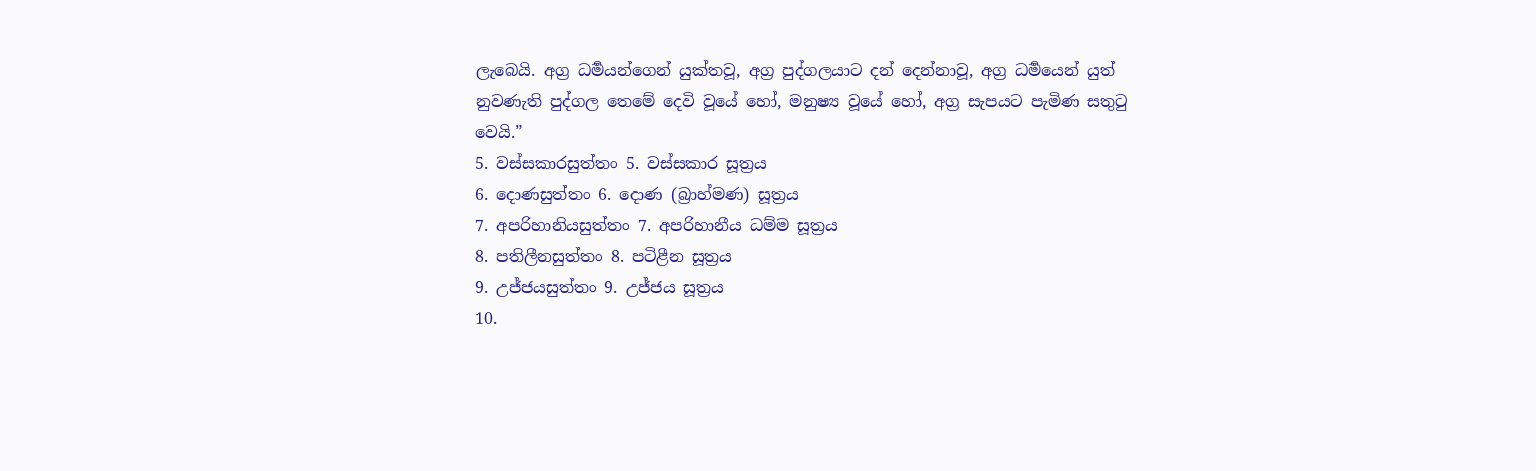ලැබෙයි. අග්‍ර ධර්‍මයන්ගෙන් යුක්තවූ, අග්‍ර පුද්ගලයාට දන් දෙන්නාවූ, අග්‍ර ධර්‍මයෙන් යුත් නුවණැති පුද්ගල තෙමේ දෙවි වූයේ හෝ, මනුෂ්‍ය වූයේ හෝ, අග්‍ර සැපයට පැමිණ සතුටු වෙයි.”
5. වස්සකාරසුත්තං 5. වස්සකාර සූත්‍රය
6. දොණසුත්තං 6. දොණ (බ්‍රාහ්මණ) සූත්‍රය
7. අපරිහානියසුත්තං 7. අපරිහානීය ධම්ම සූත්‍රය
8. පතිලීනසුත්තං 8. පටිළීන සූත්‍රය
9. උජ්ජයසුත්තං 9. උජ්ජය සූත්‍රය
10.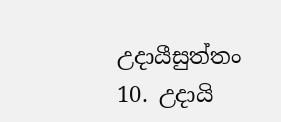උදායීසුත්තං 10. උදායි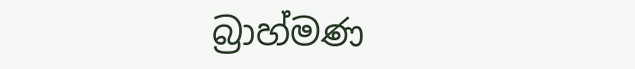බ්‍රාහ්මණ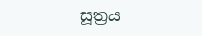සූත්‍රය